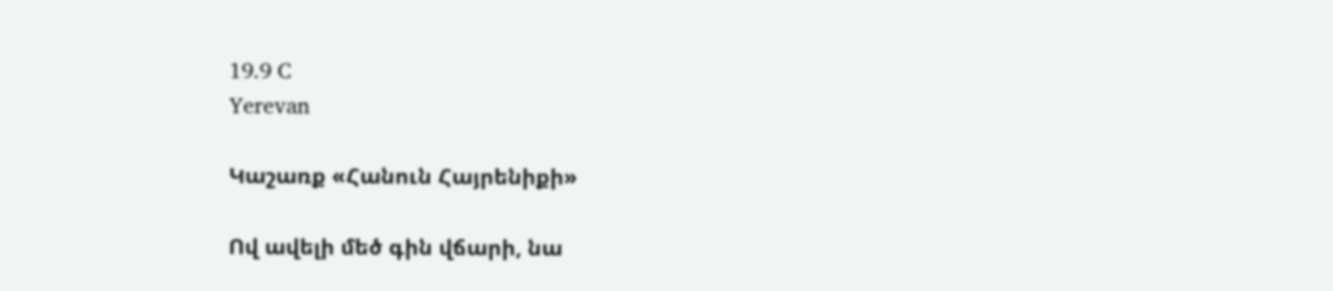19.9 C
Yerevan

Կաշառք «Հանուն Հայրենիքի»

Ով ավելի մեծ գին վճարի, նա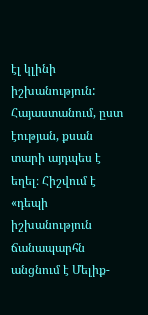էլ կլինի իշխանություն: Հայաստանում, ըստ էության, քսան տարի այդպես է եղել։ Հիշվում է «դեպի իշխանություն ճանապարհն անցնում է Մելիք-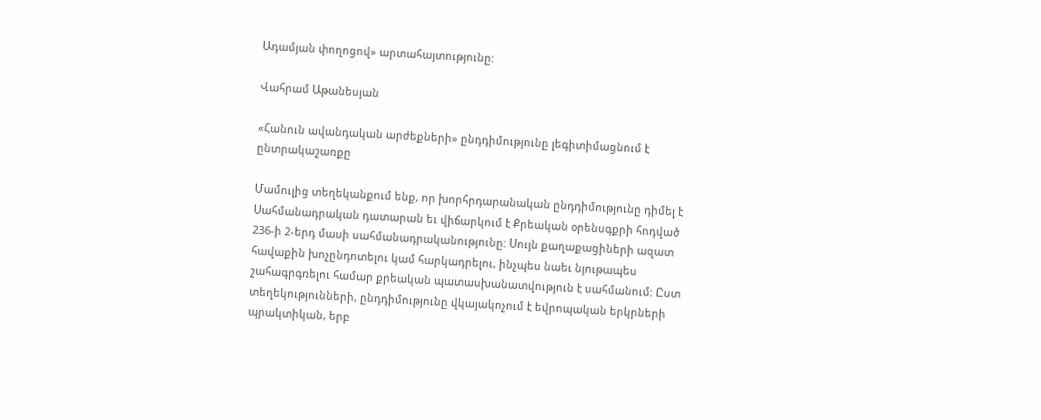Ադամյան փողոցով» արտահայտությունը:

Վահրամ Աթանեսյան

«Հանուն ավանդական արժեքների» ընդդիմությունը լեգիտիմացնում է ընտրակաշառքը

Մամուլից տեղեկանքում ենք, որ խորհրդարանական ընդդիմությունը դիմել է Սահմանադրական դատարան եւ վիճարկում է Քրեական օրենսգքրի հոդված 236‑ի 2‑երդ մասի սահմանադրականությունը: Սույն քաղաքացիների ազատ հավաքին խոչընդոտելու կամ հարկադրելու, ինչպես նաեւ նյութապես շահագրգռելու համար քրեական պատասխանատվություն է սահմանում: Ըստ տեղեկությունների, ընդդիմությունը վկայակոչում է եվրոպական երկրների պրակտիկան, երբ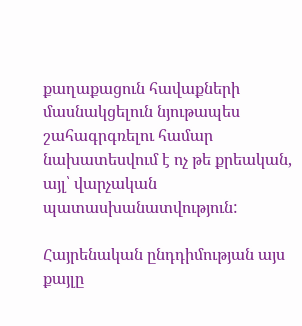քաղաքացուն հավաքների մասնակցելուն նյութապես շահագրգռելու համար նախատեսվում է ոչ թե քրեական, այլ՝ վարչական պատասխանատվություն:

Հայրենական ընդդիմության այս քայլը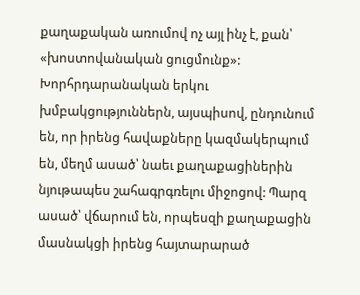քաղաքական առումով ոչ այլ ինչ է, քան՝ «խոստովանական ցուցմունք»: Խորհրդարանական երկու խմբակցություններն, այսպիսով, ընդունում են, որ իրենց հավաքները կազմակերպում են, մեղմ ասած՝ նաեւ քաղաքացիներին նյութապես շահագրգռելու միջոցով: Պարզ ասած՝ վճարում են, որպեսզի քաղաքացին մասնակցի իրենց հայտարարած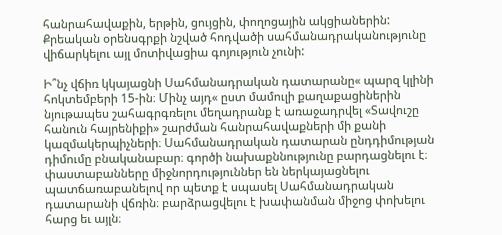հանրահավաքին, երթին, ցույցին, փողոցային ակցիաներին: Քրեական օրենսգրքի նշված հոդվածի սահմանադրականությունը վիճարկելու այլ մոտիվացիա գոյություն չունի:

Ի՞նչ վճիռ կկայացնի Սահմանադրական դատարանը« պարզ կլինի հոկտեմբերի 15-ին։ Մինչ այդ« ըստ մամուլի քաղաքացիներին նյութապես շահագրգռելու մեղադրանք է առաջադրվել «Տավուշը հանուն հայրենիքի» շարժման հանրահավաքների մի քանի կազմակերպիչների։ Սահմանադրական դատարան ընդդիմության դիմումը բնականաբար։ գործի նախաքննությունը բարդացնելու է։ փաստաբանները միջնորդություններ են ներկայացնելու պատճառաբանելով որ պետք է սպասել Սահմանադրական դատարանի վճռին։ բարձրացվելու է խափանման միջոց փոխելու հարց եւ այլն։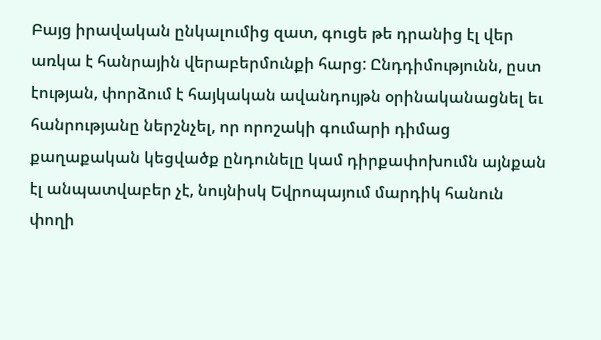Բայց իրավական ընկալումից զատ, գուցե թե դրանից էլ վեր առկա է հանրային վերաբերմունքի հարց: Ընդդիմությունն, ըստ էության, փորձում է հայկական ավանդույթն օրինականացնել եւ հանրությանը ներշնչել, որ որոշակի գումարի դիմաց քաղաքական կեցվածք ընդունելը կամ դիրքափոխումն այնքան էլ անպատվաբեր չէ, նույնիսկ Եվրոպայում մարդիկ հանուն փողի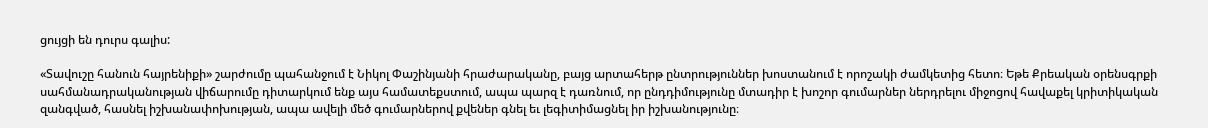ցույցի են դուրս գալիս:

«Տավուշը հանուն հայրենիքի» շարժումը պահանջում է Նիկոլ Փաշինյանի հրաժարականը, բայց արտահերթ ընտրություններ խոստանում է որոշակի ժամկետից հետո։ Եթե Քրեական օրենսգրքի սահմանադրականության վիճարումը դիտարկում ենք այս համատեքստում, ապա պարզ է դառնում, որ ընդդիմությունը մտադիր է խոշոր գումարներ ներդրելու միջոցով հավաքել կրիտիկական զանգված, հասնել իշխանափոխության, ապա ավելի մեծ գումարներով քվեներ գնել եւ լեգիտիմացնել իր իշխանությունը։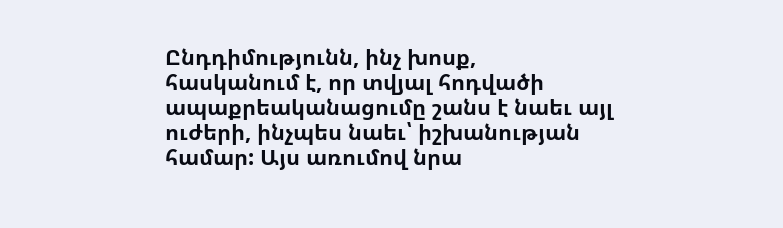Ընդդիմությունն, ինչ խոսք, հասկանում է, որ տվյալ հոդվածի ապաքրեականացումը շանս է նաեւ այլ ուժերի, ինչպես նաեւ՝ իշխանության համար: Այս առումով նրա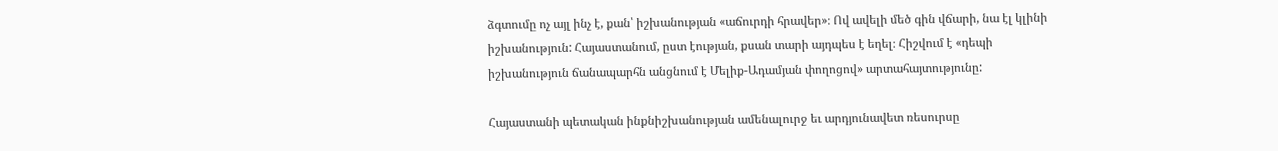ձգտումը ոչ այլ ինչ է, քան՝ իշխանության «աճուրդի հրավեր»։ Ով ավելի մեծ գին վճարի, նա էլ կլինի իշխանություն: Հայաստանում, ըստ էության, քսան տարի այդպես է եղել։ Հիշվում է «դեպի իշխանություն ճանապարհն անցնում է Մելիք-Ադամյան փողոցով» արտահայտությունը:

Հայաստանի պետական ինքնիշխանության ամենալուրջ եւ արդյունավետ ռեսուրսը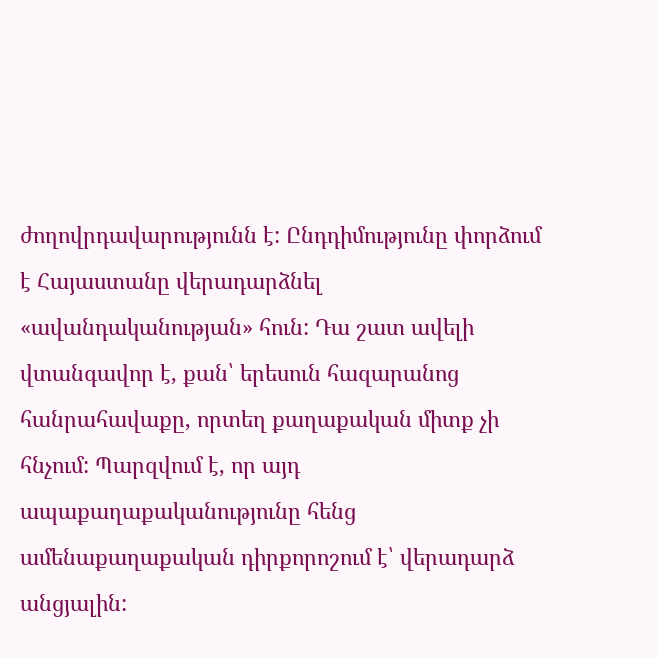ժողովրդավարությունն է: Ընդդիմությունը փորձում է Հայաստանը վերադարձնել «ավանդականության» հուն: Դա շատ ավելի վտանգավոր է, քան՝ երեսուն հազարանոց հանրահավաքը, որտեղ քաղաքական միտք չի հնչում: Պարզվում է, որ այդ ապաքաղաքականությունը հենց ամենաքաղաքական դիրքորոշում է՝ վերադարձ անցյալին: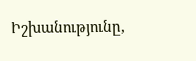Իշխանությունը,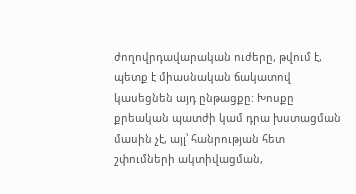ժողովրդավարական ուժերը, թվում է, պետք է միասնական ճակատով կասեցնեն այդ ընթացքը: Խոսքը քրեական պատժի կամ դրա խստացման մասին չէ, այլ՝ հանրության հետ շփումների ակտիվացման,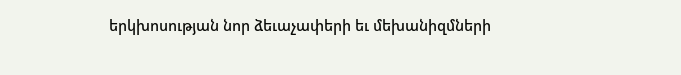երկխոսության նոր ձեւաչափերի եւ մեխանիզմների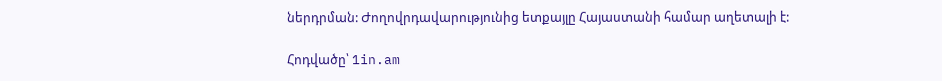ներդրման: Ժողովրդավարությունից ետքայլը Հայաստանի համար աղետալի է:

Հոդվածը՝ 1in.am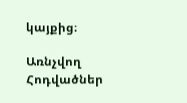կայքից։

Առնչվող Հոդվածներ